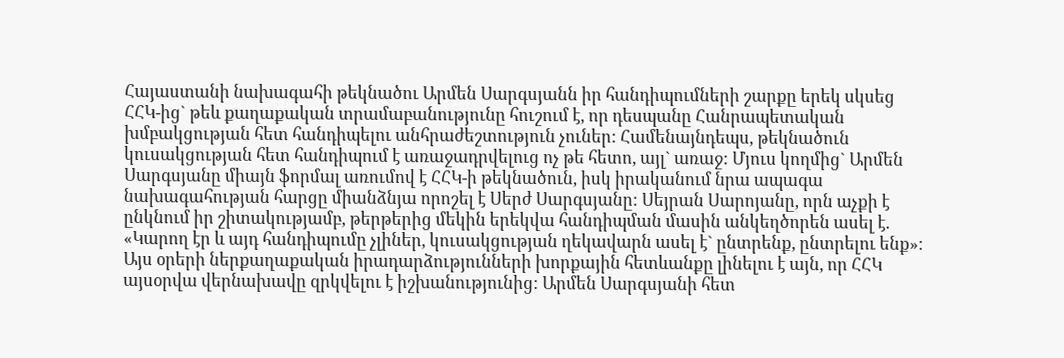Հայաստանի նախագահի թեկնածու Արմեն Սարգսյանն իր հանդիպումների շարքը երեկ սկսեց ՀՀԿ-ից` թեև քաղաքական տրամաբանությունը հուշում է, որ դեսպանը Հանրապետական խմբակցության հետ հանդիպելու անհրաժեշտություն չուներ: Համենայնդեպս, թեկնածուն կուսակցության հետ հանդիպում է առաջադրվելուց ոչ թե հետո, այլ` առաջ: Մյուս կողմից` Արմեն Սարգսյանը միայն ֆորմալ առումով է ՀՀԿ-ի թեկնածուն, իսկ իրականում նրա ապագա նախագահության հարցը միանձնյա որոշել է Սերժ Սարգսյանը: Սեյրան Սարոյանը, որն աչքի է ընկնում իր շիտակությամբ, թերթերից մեկին երեկվա հանդիպման մասին անկեղծորեն ասել է. «Կարող էր և այդ հանդիպումը չլիներ, կուսակցության ղեկավարն ասել է` ընտրենք, ընտրելու ենք»։
Այս օրերի ներքաղաքական իրադարձությունների խորքային հետևանքը լինելու է այն, որ ՀՀԿ այսօրվա վերնախավը զրկվելու է իշխանությունից: Արմեն Սարգսյանի հետ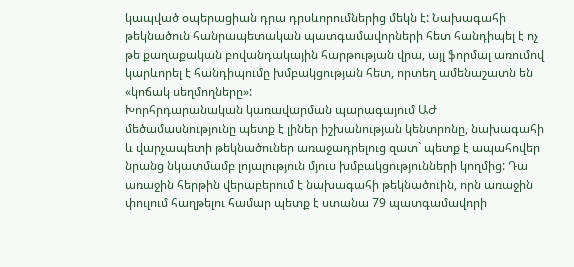կապված օպերացիան դրա դրսևորումներից մեկն է: Նախագահի թեկնածուն հանրապետական պատգամավորների հետ հանդիպել է ոչ թե քաղաքական բովանդակային հարթության վրա, այլ ֆորմալ առումով կարևորել է հանդիպումը խմբակցության հետ, որտեղ ամենաշատն են «կոճակ սեղմողները»:
Խորհրդարանական կառավարման պարագայում ԱԺ մեծամասնությունը պետք է լիներ իշխանության կենտրոնը, նախագահի և վարչապետի թեկնածուներ առաջադրելուց զատ` պետք է ապահովեր նրանց նկատմամբ լոյալություն մյուս խմբակցությունների կողմից: Դա առաջին հերթին վերաբերում է նախագահի թեկնածուին, որն առաջին փուլում հաղթելու համար պետք է ստանա 79 պատգամավորի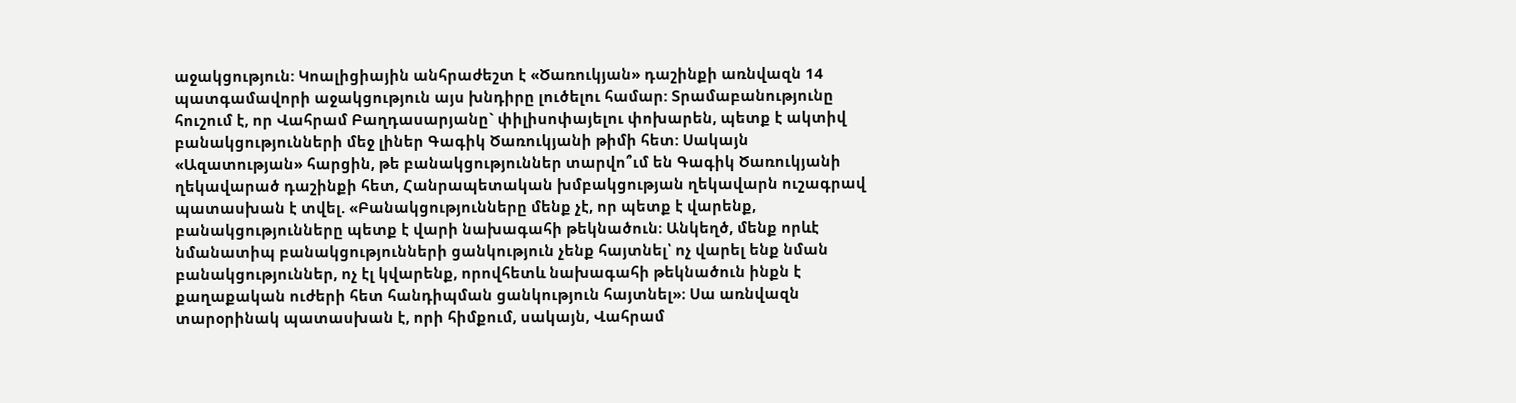աջակցություն: Կոալիցիային անհրաժեշտ է «Ծառուկյան» դաշինքի առնվազն 14 պատգամավորի աջակցություն այս խնդիրը լուծելու համար: Տրամաբանությունը հուշում է, որ Վահրամ Բաղդասարյանը` փիլիսոփայելու փոխարեն, պետք է ակտիվ բանակցությունների մեջ լիներ Գագիկ Ծառուկյանի թիմի հետ: Սակայն «Ազատության» հարցին, թե բանակցություններ տարվո՞ւմ են Գագիկ Ծառուկյանի ղեկավարած դաշինքի հետ, Հանրապետական խմբակցության ղեկավարն ուշագրավ պատասխան է տվել. «Բանակցությունները մենք չէ, որ պետք է վարենք, բանակցությունները պետք է վարի նախագահի թեկնածուն։ Անկեղծ, մենք որևէ նմանատիպ բանակցությունների ցանկություն չենք հայտնել՝ ոչ վարել ենք նման բանակցություններ, ոչ էլ կվարենք, որովհետև նախագահի թեկնածուն ինքն է քաղաքական ուժերի հետ հանդիպման ցանկություն հայտնել»։ Սա առնվազն տարօրինակ պատասխան է, որի հիմքում, սակայն, Վահրամ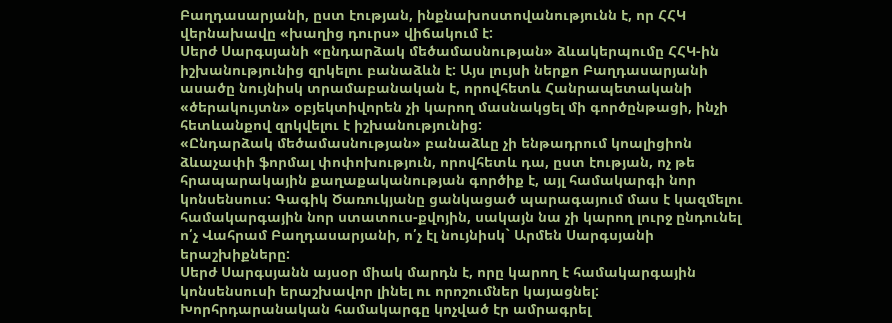Բաղդասարյանի, ըստ էության, ինքնախոստովանությունն է, որ ՀՀԿ վերնախավը «խաղից դուրս» վիճակում է:
Սերժ Սարգսյանի «ընդարձակ մեծամասնության» ձևակերպումը ՀՀԿ-ին իշխանությունից զրկելու բանաձևն է: Այս լույսի ներքո Բաղդասարյանի ասածը նույնիսկ տրամաբանական է, որովհետև Հանրապետականի «ծերակույտն» օբյեկտիվորեն չի կարող մասնակցել մի գործընթացի, ինչի հետևանքով զրկվելու է իշխանությունից:
«Ընդարձակ մեծամասնության» բանաձևը չի ենթադրում կոալիցիոն ձևաչափի ֆորմալ փոփոխություն, որովհետև դա, ըստ էության, ոչ թե հրապարակային քաղաքականության գործիք է, այլ համակարգի նոր կոնսենսուս: Գագիկ Ծառուկյանը ցանկացած պարագայում մաս է կազմելու համակարգային նոր ստատուս-քվոյին, սակայն նա չի կարող լուրջ ընդունել ո՛չ Վահրամ Բաղդասարյանի, ո՛չ էլ նույնիսկ` Արմեն Սարգսյանի երաշխիքները:
Սերժ Սարգսյանն այսօր միակ մարդն է, որը կարող է համակարգային կոնսենսուսի երաշխավոր լինել ու որոշումներ կայացնել: Խորհրդարանական համակարգը կոչված էր ամրագրել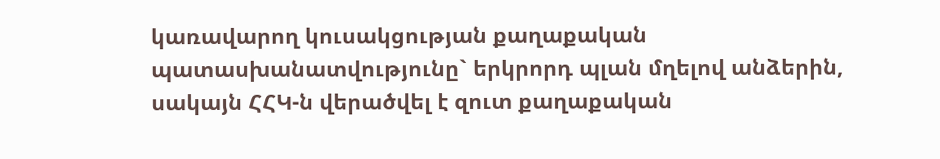կառավարող կուսակցության քաղաքական պատասխանատվությունը` երկրորդ պլան մղելով անձերին, սակայն ՀՀԿ-ն վերածվել է զուտ քաղաքական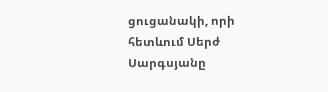ցուցանակի, որի հետևում Սերժ Սարգսյանը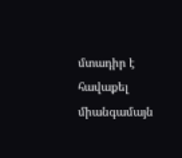մտադիր է հավաքել միանգամայն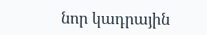նոր կադրային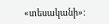«տեսականի»: